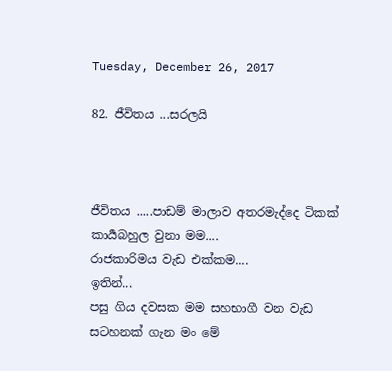Tuesday, December 26, 2017

82. ජීවිතය ...සරලයි



ජීවිතය .....පාඩම් මාලාව අතරමැද්දෙ ටිකක් කාර්‍යබහුල වුනා මම....
රාජකාරිමය වැඩ එක්කම....
ඉතින්...
පසු ගිය දවසක මම සහභාගී වන වැඩ සටහනක් ගැන මං මේ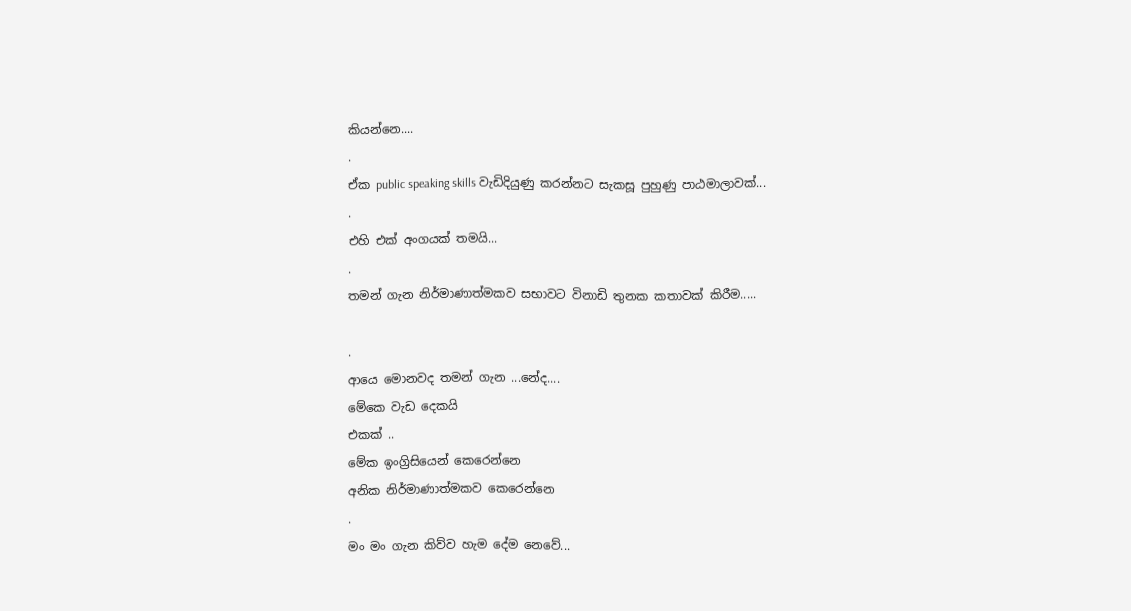කියන්නෙ....
.
ඒක public speaking skills වැඩිදියුණු කරන්නට සැකසූ පුහුණු පාඨමාලාවක්...
.
එහි එක් අංගයක් තමයි...
.
තමන් ගැන නිර්මාණාත්මකව සභාවට විනාඩි තුනක කතාවක් කිරීම.....

.
ආයෙ මොනවද තමන් ගැන ...නේද....
මේකෙ වැඩ දෙකයි
එකක් ..
මේක ඉංග්‍රිසියෙන් කෙරෙන්නෙ
අනික නිර්මාණාත්මකව කෙරෙන්නෙ
.
මං මං ගැන කිව්ව හැම දේම නෙවේ...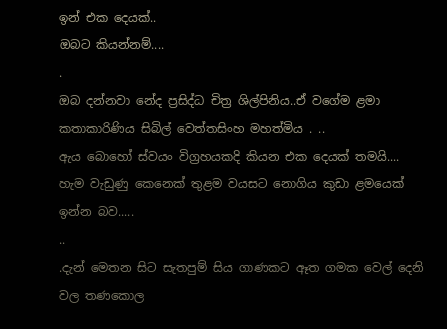ඉන් එක දෙයක්..
ඔබට කියන්නම්....
.
ඔබ දන්නවා නේද ප්‍රසිද්ධ චිත්‍ර ශිල්පිනිය..ඒ වගේම ළමා කතාකාරිණිය සිබිල් වෙත්තසිංහ මහත්මිය . ..
ඇය බොහෝ ස්වයං විග්‍රහයකදි කියන එක දෙයක් තමයි....
හැම වැඩුණු කෙනෙක් තුළම වයසට නොගිය කුඩා ළමයෙක් ඉන්න බව.....
..
.දැන් මෙතන සිට සැතපුම් සිය ගාණකට ඈත ගමක වෙල් දෙනි වල තණකොල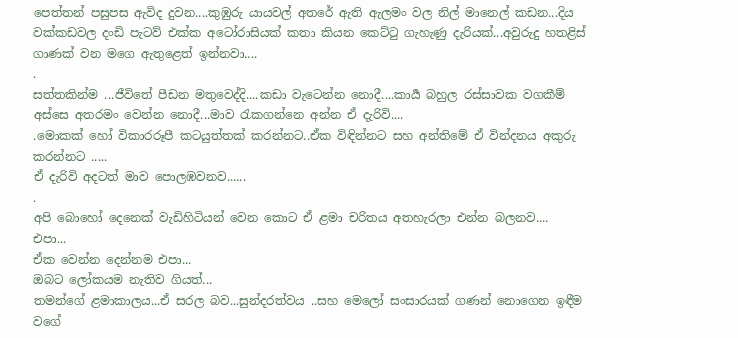පෙත්තන් පසුපස ඇවිද දුවන....කුඹුරු යායවල් අතරේ ඇති ඇලමං වල නිල් මානෙල් කඩන...දිය වක්කඩවල දංඩි පැටව් එක්ක අටෝරාසියක් කතා කියන කෙට්ටු ගැහැණු දැරියක්...අවුරුදු හතළිස් ගාණක් වන මගෙ ඇතුළෙත් ඉන්නවා....
.
සත්තකින්ම ...ජීවිතේ පීඩන මතුවෙද්දි....කඩා වැටෙන්න නොදී....කාර්‍ය බහුල රස්සාවක වගකීම් අස්සෙ අතරමං වෙන්න නොදී...මාව රැකගන්නෙ අන්න ඒ දැරිවි....
.මොකක් හෝ විකාරරූපී කටයුත්තක් කරන්නට..ඒක විඳින්නට සහ අන්තිමේ ඒ වින්දනය අකුරු කරන්නට .....
ඒ දැරිවි අදටත් මාව පොලඹවනව......
.
අපි බොහෝ දෙනෙක් වැඩිහිටියන් වෙන කොට ඒ ළමා චරිතය අතහැරලා එන්න බලනව....
එපා...
ඒක වෙන්න දෙන්නම එපා...
ඔබට ලෝකයම නැතිව ගියත්...
තමන්ගේ ළමාකාලය...ඒ සරල බව...සුන්දරත්වය ..සහ මෙලෝ සංසාරයක් ගණන් නොගෙන ඉඳීම වගේ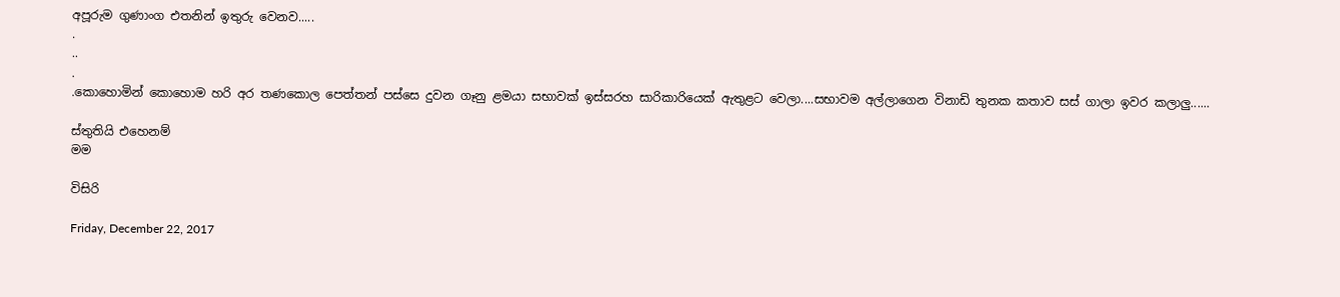අපූරුම ගුණාංග එතනින් ඉතුරු වෙනව.....
.
..
.
.කොහොමින් කොහොම හරි අර තණකොල පෙත්තන් පස්සෙ දුවන ගෑනු ළමයා සභාවක් ඉස්සරහ සාරිකාරියෙක් ඇතුළට වෙලා....සභාවම අල්ලාගෙන විනාඩි තුනක කතාව සස් ගාලා ඉවර කලාලු......

ස්තුතියි එහෙනම්
මම

විසිරි

Friday, December 22, 2017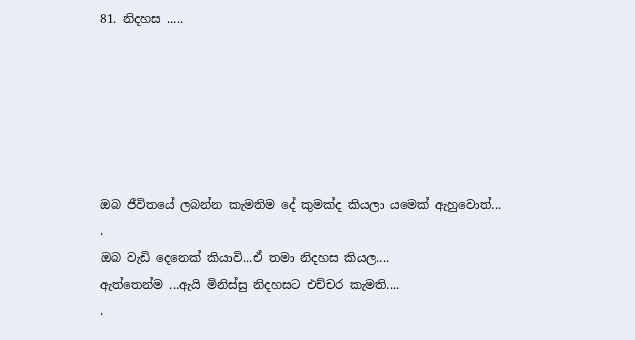81. නිදහස .....






ඔබ ජීවිතයේ ලබන්න කැමතිම දේ කුමක්ද කියලා යමෙක් ඇහුවොත්...
.
ඔබ වැඩි දෙනෙක් කියාවි...ඒ තමා නිදහස කියල....
ඇත්තෙන්ම ...ඇයි මිනිස්සු නිදහසට එච්චර කැමති....
.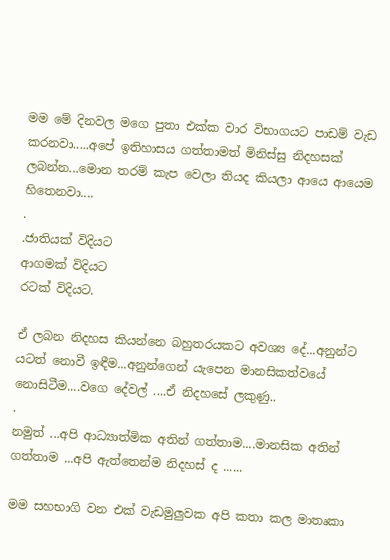මම මේ දිනවල මගෙ පුතා එක්ක වාර විභාගයට පාඩම් වැඩ කරනවා.....අපේ ඉතිහාසය ගත්තාමත් මිනිස්සු නිදහසක් ලබන්න...මොන තරම් කැප වෙලා තියද කියලා ආයෙ ආයෙම හිතෙනවා....
.
.ජාතියක් විදියට
ආගමක් විදියට
රටක් විදියට.

ඒ ලබන නිදහස කියන්නෙ බහුතරයකට අවශ්‍ය දේ...අනුන්ට යටත් නොවී ඉඳීම...අනුන්ගෙන් යැපෙන මානසිකත්වයේ නොසිටීම....වගෙ දේවල් ....ඒ නිදහසේ ලකුණු..
.
නමුත් ...අපි ආධ්‍යාත්මික අතින් ගත්තාම....මානසික අතින් ගත්තාම ...අපි ඇත්තෙන්ම නිදහස් ද ......

මම සහභාගි වන එක් වැඩමුලුවක අපි කතා කල මාතෘකා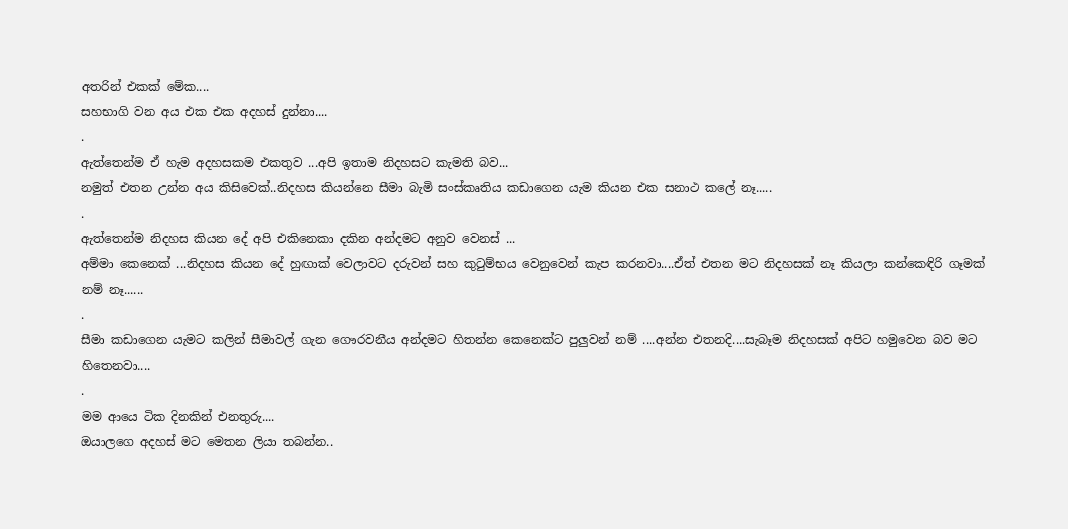අතරින් එකක් මේක....
සහභාගි වන අය එක එක අදහස් දුන්නා....
.
ඇත්තෙන්ම ඒ හැම අදහසකම එකතුව ...අපි ඉතාම නිදහසට කැමති බව...
නමුත් එතන උන්න අය කිසිවෙක්..නිදහස කියන්නෙ සීමා බැමි සංස්කෘතිය කඩාගෙන යැම කියන එක සනාථ කලේ නෑ.....
.
ඇත්තෙන්ම නිදහස කියන දේ අපි එකිනෙකා දකින අන්දමට අනුව වෙනස් ...
අම්මා කෙනෙක් ...නිදහස කියන දේ හුඟාක් වෙලාවට දරුවන් සහ කුටුම්භය වෙනුවෙන් කැප කරනවා....ඒත් එතන මට නිදහසක් නෑ කියලා කන්කෙඳිරි ගෑමක් නම් නෑ......
.
සීමා කඩාගෙන යැමට කලින් සීමාවල් ගැන ගෞරවනීය අන්දමට හිතන්න කෙනෙක්ට පුලුවන් නම් ....අන්න එතනදි....සැබෑම නිදහසක් අපිට හමුවෙන බව මට හිතෙනවා....
.
මම ආයෙ ටික දිනකින් එනතුරු....
ඔයාලගෙ අදහස් මට මෙතන ලියා තබන්න..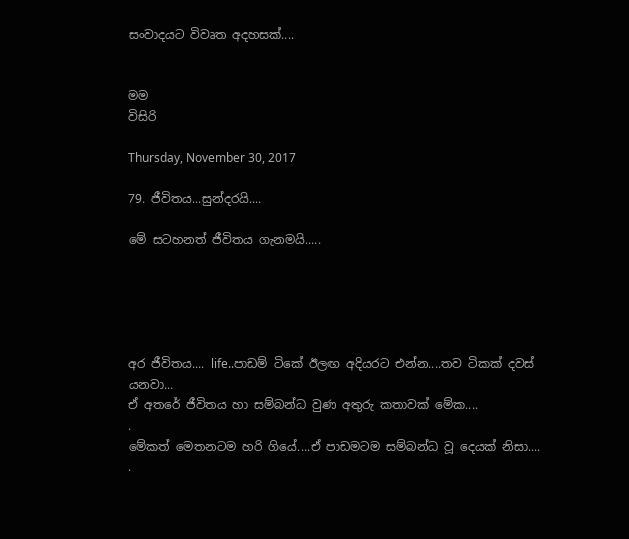සංවාදයට විවෘත අදහසක්....


මම
විසිරි

Thursday, November 30, 2017

79. ජීවිතය...සුන්දරයි....

මේ සටහනත් ජීවිතය ගැනමයි.....





අර ජීවිතය.... life..පාඩම් ටිකේ ඊලඟ අදියරට එන්න....තව ටිකක් දවස් යනවා...
ඒ අතරේ ජීවිතය හා සම්බන්ධ වුණ අතුරු කතාවක් මේක....
.
මේකත් මෙතනටම හරි ගියේ....ඒ පාඩමටම සම්බන්ධ වූ දෙයක් නිසා....
.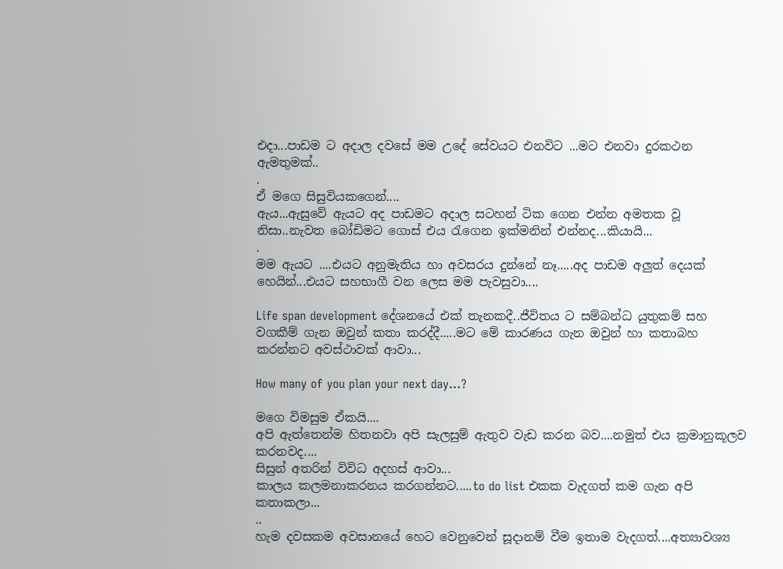එදා...පාඩම ට අදාල දවසේ මම උදේ සේවයට එනවිට ...මට එනවා දුරකථන ඇමතුමක්..
.
ඒ මගෙ සිසුවියකගෙන්....
ඇය...ඇසුවේ ඇයට අද පාඩමට අදාල සටහන් ටික ගෙන එන්න අමතක වූ නිසා..නැවත බෝඩිමට ගොස් එය රැගෙන ඉක්මනින් එන්නද...කියායි...
.
මම ඇයට ....එයට අනුමැතිය හා අවසරය දුන්නේ නෑ.....අද පාඩම අලුත් දෙයක් හෙයින්...එයට සහභාගී වන ලෙස මම පැවසුවා....

Life span development දේශනයේ එක් තැනකදී..ජීවිතය ට සම්බන්ධ යුතුකම් සහ වගකීම් ගැන ඔවුන් කතා කරද්දී.....මට මේ කාරණය ගැන ඔවුන් හා කතාබහ කරන්නට අවස්ථාවක් ආවා...

How many of you plan your next day...?

මගෙ විමසුම ඒකයි....
අපි ඇත්තෙන්ම හිතනවා අපි සැලසුම් ඇතුව වැඩ කරන බව....නමුත් එය ක්‍රමානුකූලව කරනවද....
සිසුන් අතරින් විවිධ අදහස් ආවා...
කාලය කලමනාකරනය කරගන්නට.....to do list එකක වැදගත් කම ගැන අපි කතාකලා...
..
හැම දවසකම අවසානයේ හෙට වෙනුවෙන් සූදානම් වීම ඉතාම වැදගත්....අත්‍යාවශ්‍ය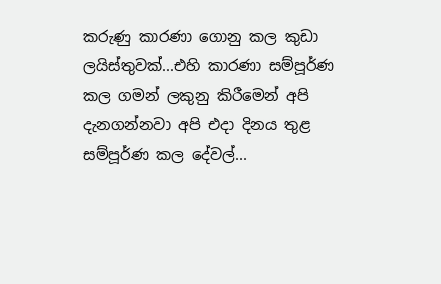කරුණු කාරණා ගොනු කල කුඩා ලයිස්තුවක්...එහි කාරණා සම්පූර්ණ කල ගමන් ලකුනු කිරීමෙන් අපි දැනගන්නවා අපි එදා දිනය තුළ සම්පූර්ණ කල දේවල්...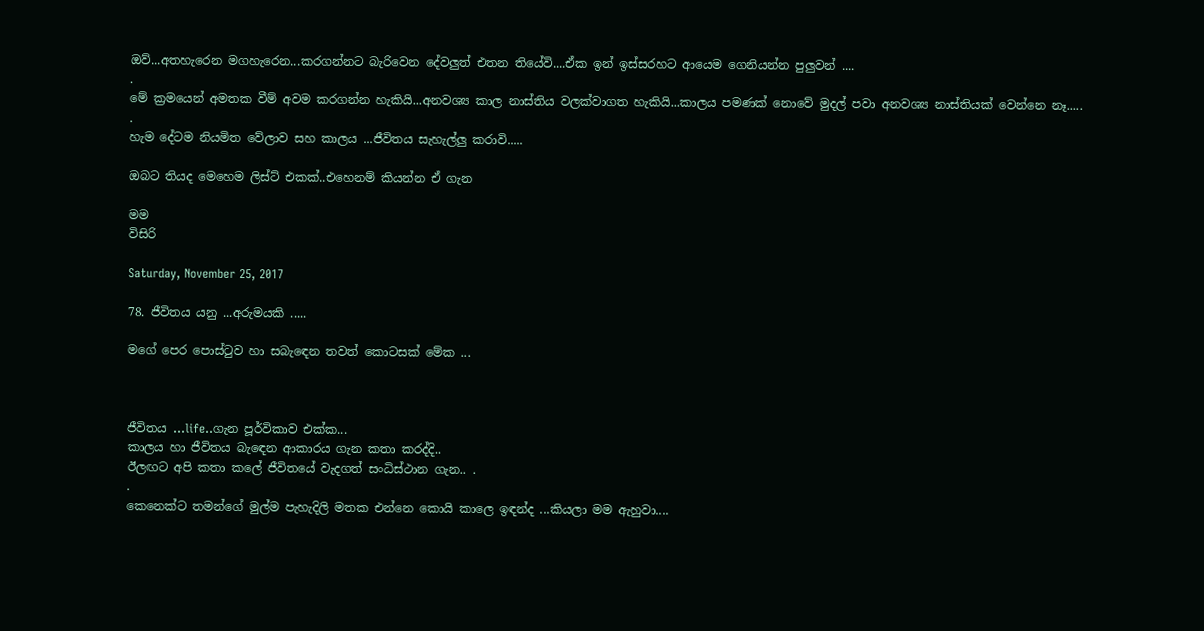ඔව්...අතහැරෙන මගහැරෙන...කරගන්නට බැරිවෙන දේවලුත් එතන තියේවි....ඒක ඉන් ඉස්සරහට ආයෙම ගෙනියන්න පුලුවන් ....
.
මේ ක්‍රමයෙන් අමතක වීම් අවම කරගන්න හැකියි...අනවශ්‍ය කාල නාස්තිය වලක්වාගත හැකියි...කාලය පමණක් නොවේ මුදල් පවා අනවශ්‍ය නාස්තියක් වෙන්නෙ නෑ.....
.
හැම දේටම නියමිත වේලාව සහ කාලය ...ජීවිතය සැහැල්ලු කරාවි.....

ඔබට තියද මෙහෙම ලිස්ට් එකක්..එහෙනම් කියන්න ඒ ගැන

මම
විසිරි

Saturday, November 25, 2017

78. ජීවිතය යනු ...අරුමයකි .....

මගේ පෙර පොස්ටුව හා සබැඳෙන තවත් කොටසක් මේක ...



ජීවිතය ...life..ගැන පූර්විකාව එක්ක...
කාලය හා ජීවිතය බැඳෙන ආකාරය ගැන කතා කරද්දි..
ඊලඟට අපි කතා කලේ ජීවිතයේ වැදගත් සංධිස්ථාන ගැන.. .
.
කෙනෙක්ට තමන්ගේ මුල්ම පැහැදිලි මතක එන්නෙ කොයි කාලෙ ඉඳන්ද ...කියලා මම ඇහුවා....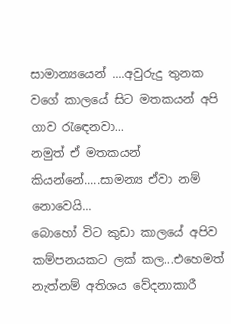සාමාන්‍යයෙන් ....අවුරුදු තුනක වගේ කාලයේ සිට මතකයන් අපි ගාව රැඳෙනවා...
නමුත් ඒ මතකයන් කියන්නේ.....සාමන්‍ය ඒවා නම් නොවෙයි...
බොහෝ විට කුඩා කාලයේ අපිව කම්පනයකට ලක් කල...එහෙමත් නැත්නම් අතිශය වේදනාකාරී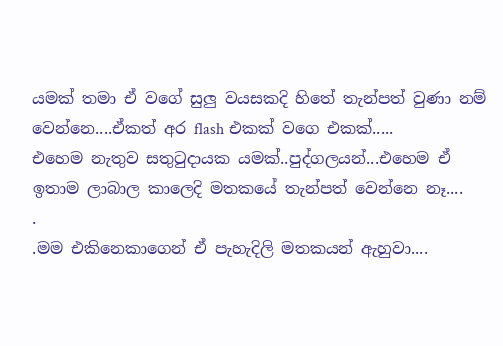යමක් තමා ඒ වගේ සුලු වයසකදි හිතේ තැන්පත් වුණා නම් වෙන්නෙ....ඒකත් අර flash එකක් වගෙ එකක්.....
එහෙම නැතුව සතුටුදායක යමක්..පුද්ගලයන්...එහෙම ඒ ඉතාම ලාබාල කාලෙදි මතකයේ තැන්පත් වෙන්නෙ නෑ....
.
.මම එකිනෙකාගෙන් ඒ පැහැදිලි මතකයන් ඇහුවා....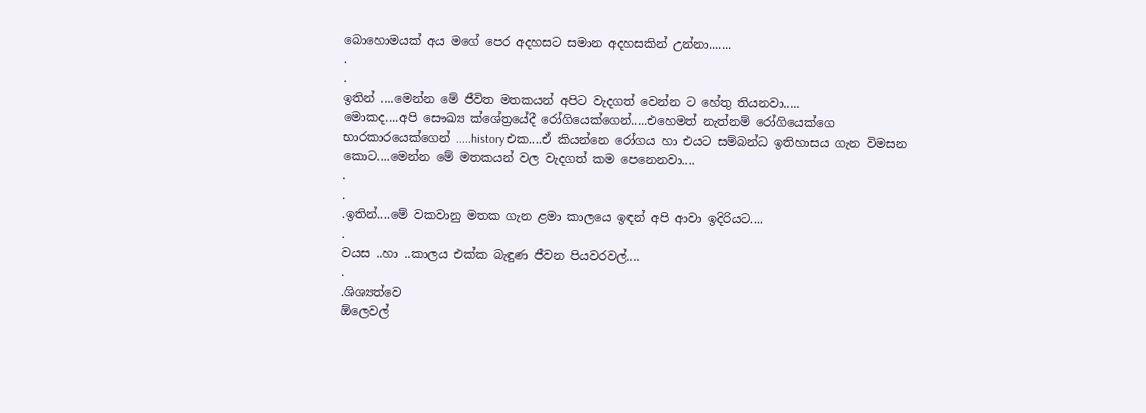බොහොමයක් අය මගේ පෙර අදහසට සමාන අදහසකින් උන්නා.......
.
.
ඉතින් ....මෙන්න මේ ජීවිත මතකයන් අපිට වැදගත් වෙන්න ට හේතු තියනවා.....
මොකද....අපි සෞඛ්‍ය ක්ශේත්‍රයේදී රෝගියෙක්ගෙන්.....එහෙමත් නැත්නම් රෝගියෙක්ගෙ භාරකාරයෙක්ගෙන් .....history එක....ඒ කියන්නෙ රෝගය හා එයට සම්බන්ධ ඉතිහාසය ගැන විමසන කොට....මෙන්න මේ මතකයන් වල වැදගත් කම පෙනෙනවා....
.
.
.ඉතින්....මේ වකවානු මතක ගැන ළමා කාලයෙ ඉඳන් අපි ආවා ඉදිරියට....
.
වයස ..හා ..කාලය එක්ක බැඳුණ ජීවන පියවරවල්....
.
.ශිශ්‍යත්වෙ
ඕලෙවල්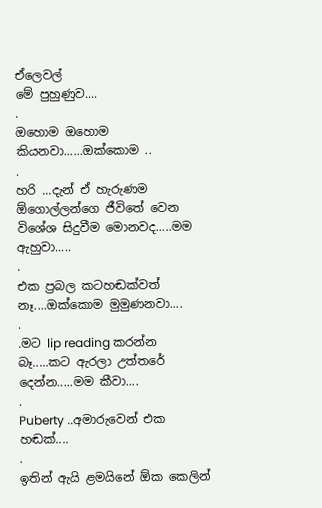ඒලෙවල්
මේ පුහුණුව....
.
ඔහොම ඔහොම කියනවා......ඔක්කොම ..
.
හරි ...දැන් ඒ හැරුණම ඕගොල්ලන්ගෙ ජීවිතේ වෙන විශේශ සිදුවීම මොනවද.....මම ඇහුවා.....
.
එක ප්‍රබල කටහඬක්වත් නෑ....ඔක්කොම මුමුණනවා....
.
.මට lip reading කරන්න බෑ.....කට ඇරලා උත්තරේ දෙන්න.....මම කීවා....
.
Puberty ..අමාරුවෙන් එක හඬක්....
.
ඉතින් ඇයි ළමයිනේ ඕක කෙලින්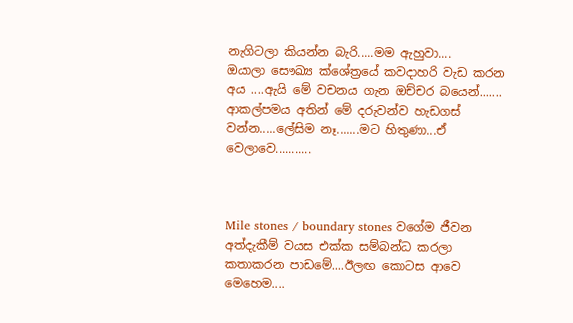නැගිටලා කියන්න බැරි.....මම ඇහුවා....
ඔයාලා සෞඛ්‍ය ක්ශේත්‍රයේ කවදාහරි වැඩ කරන අය ....ඇයි මේ වචනය ගැන ඔච්චර බයෙන්.......
ආකල්පමය අතින් මේ දරුවන්ව හැඩගස් වන්න.....ලේසිම නෑ.......මට හිතුණා...ඒ වෙලාවෙ...........



Mile stones / boundary stones වගේම ජීවන අත්දැකීම් වයස එක්ක සම්බන්ධ කරලා කතාකරන පාඩමේ....ඊලඟ කොටස ආවෙ මෙහෙම....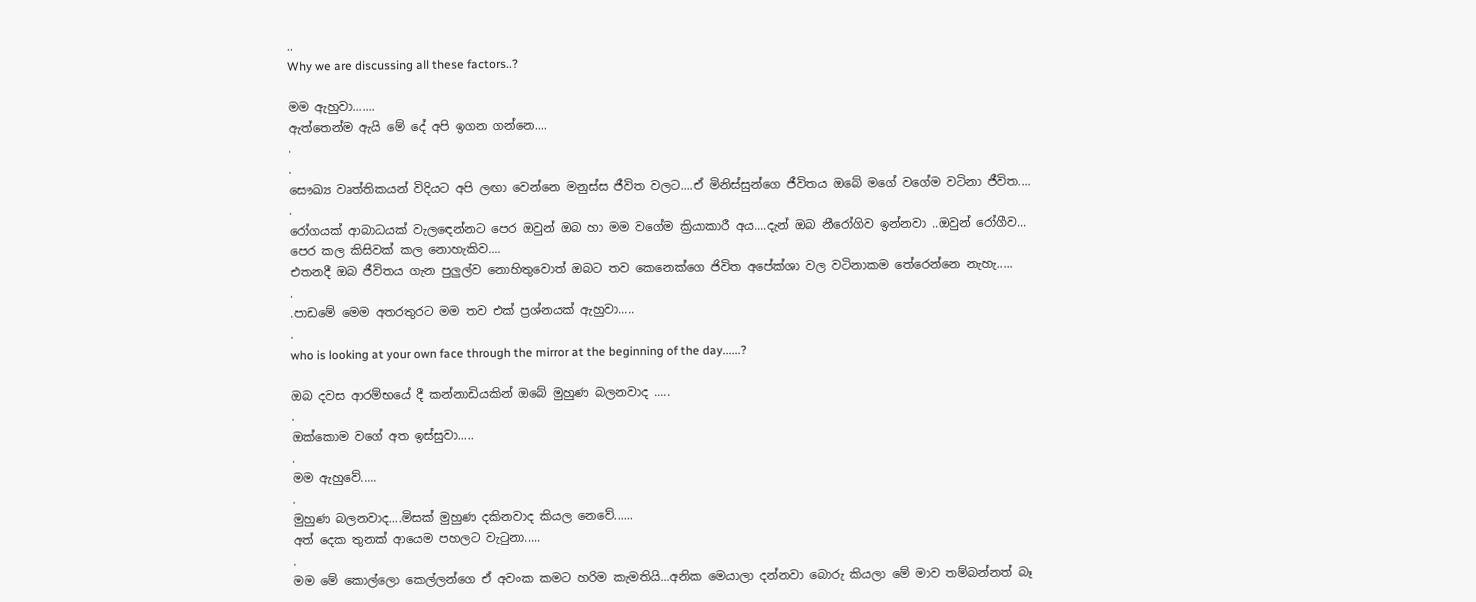..
Why we are discussing all these factors..?

මම ඇහුවා.......
ඇත්තෙන්ම ඇයි මේ දේ අපි ඉගන ගන්නෙ....
.
.
සෞඛ්‍ය වෘත්තිකයන් විදියට අපි ලඟා වෙන්නෙ මනුස්ස ජීවිත වලට....ඒ මිනිස්සුන්ගෙ ජීවිතය ඔබේ මගේ වගේම වටිනා ජීවිත....
.
රෝගයක් ආබාධයක් වැලඳෙන්නට පෙර ඔවුන් ඔබ හා මම වගේම ක්‍රියාකාරී අය....දැන් ඔබ නීරෝගිව ඉන්නවා ..ඔවුන් රෝගීව...
පෙර කල කිසිවක් කල නොහැකිව....
එතනදී ඔබ ජීවිතය ගැන පුලුල්ව නොහිතුවොත් ඔබට තව කෙනෙක්ගෙ ජිවිත අපේක්ශා වල වටිනාකම තේරෙන්නෙ නැහැ.....
.
.පාඩමේ මෙම අතරතුරට මම තව එක් ප්‍රශ්නයක් ඇහුවා.....
.
who is looking at your own face through the mirror at the beginning of the day......?

ඔබ දවස ආරම්භයේ දී කන්නාඩියකින් ඔබේ මුහුණ බලනවාද .....
.
ඔක්කොම වගේ අත ඉස්සුවා.....
.
මම ඇහුවේ.....
.
මුහුණ බලනවාද....මිසක් මුහුණ දකිනවාද කියල නෙවේ......
අත් දෙක තුනක් ආයෙම පහලට වැටුනා.....
.
මම මේ කොල්ලො කෙල්ලන්ගෙ ඒ අවංක කමට හරිම කැමතියි...අනික මෙයාලා දන්නවා බොරු කියලා මේ මාව තම්බන්නත් බෑ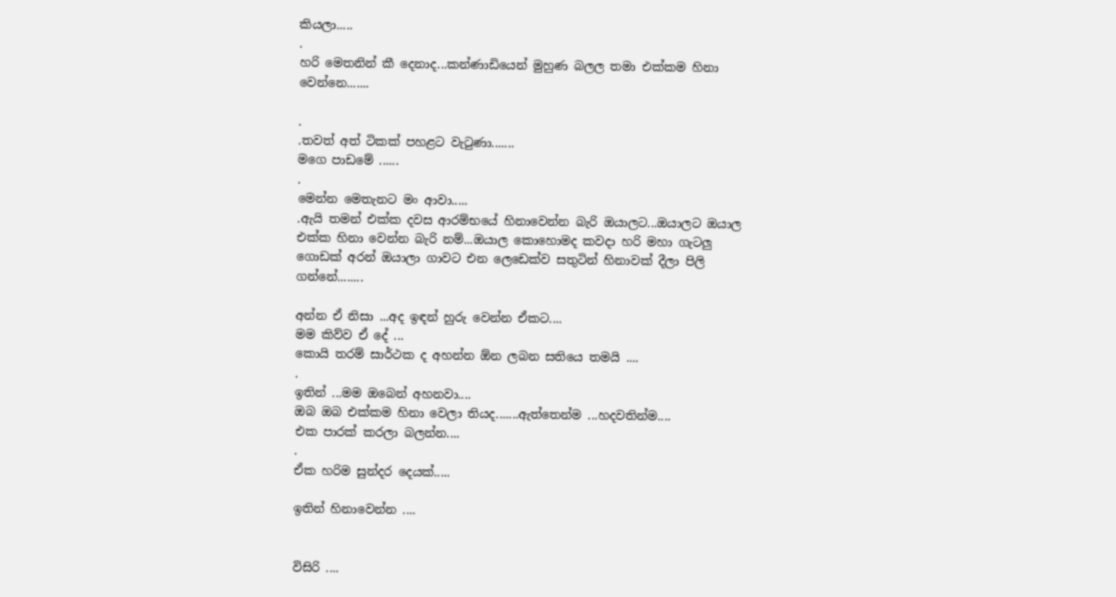කියලා.....
.
හරි මෙතනින් කී දෙනාද...කන්ණාඩියෙන් මුහුණ බලල තමා එක්කම හිනා වෙන්නෙ.......

.
.තවත් අත් ටිකක් පහළට වැටුණා.......
මගෙ පාඩමේ ......
.
මෙන්න මෙතැනට මං ආවා.....
.ඇයි තමන් එක්ක දවස ආරම්භයේ හිනාවෙන්න බැරි ඔයාලට...ඔයාලට ඔයාල එක්ක හිනා වෙන්න බැරි නම්...ඔයාල කොහොමද කවදා හරි මහා ගැටලු ගොඩක් අරන් ඔයාලා ගාවට එන ලෙඩෙක්ව සතුටින් හිනාවක් දීලා පිලි ගන්නේ........

අන්න ඒ නිසා ...අද ඉඳන් හුරු වෙන්න ඒකට....
මම කිව්ව ඒ දේ ...
කොයි තරම් සාර්ථක ද අහන්න ඕන ලබන සතියෙ තමයි ....
.
ඉතින් ...මම ඔබෙන් අහනවා....
ඔබ ඔබ එක්කම හිනා වෙලා තියද.......ඇත්තෙන්ම ...හදවතින්ම....
එක පාරක් කරලා බලන්න....
.
ඒක හරිම සුන්දර දෙයක්.....

ඉතින් හිනාවෙන්න ....


විසිරි ....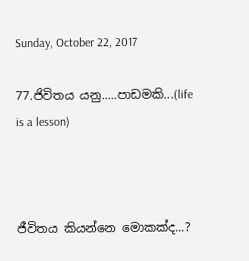Sunday, October 22, 2017

77.ජිවිතය යනු.....පාඩමකි...(life is a lesson)



ජීවිතය කියන්නෙ මොකක්ද...?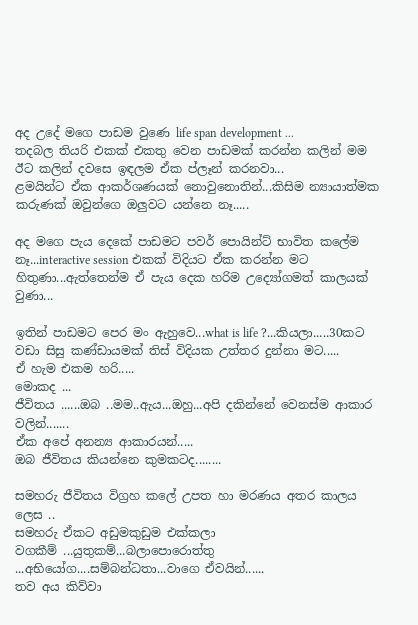අද උදේ මගෙ පාඩම වුණෙ life span development ...
තදබල තියරි එකක් එකතු වෙන පාඩමක් කරන්න කලින් මම ඊට කලින් දවසෙ ඉඳලම ඒක ප්ලෑන් කරනවා...
ළමයින්ට ඒක ආකර්ශණයක් නොවුනොතින්...කිසිම න්‍යායාත්මක කරුණක් ඔවුන්ගෙ ඔලුවට යන්නෙ නෑ.....

අද මගෙ පැය දෙකේ පාඩමට පවර් පොයින්ට් භාවිත කලේම නෑ...interactive session එකක් විදියට ඒක කරන්න මට හිතුණා...ඇත්තෙන්ම ඒ පැය දෙක හරිම උද්‍යෝගමත් කාලයක් වුණා...

ඉතින් පාඩමට පෙර මං ඇහුවෙ...what is life ?...කියලා.....30කට වඩා සිසු කණ්ඩායමක් තිස් විදියක උත්තර දුන්නා මට.....
ඒ හැම එකම හරි.....
මොකද ...
ජීවිතය ......ඔබ ..මම..ඇය...ඔහු...අපි දකින්නේ වෙනස්ම ආකාර වලින්.......
ඒක අපේ අනන්‍ය ආකාරයන්.....
ඔබ ජීවිතය කියන්නෙ කුමකටද........

සමහරු ජීවිතය විග්‍රහ කලේ උපත හා මරණය අතර කාලය ලෙස ..
සමහරු ඒකට අඩුමකුඩුම එක්කලා
වගකීම් ...යුතුකම්...බලාපොරොත්තු ...අභියෝග....සම්බන්ධතා...වාගෙ ඒවයින්......
තව අය කිව්වා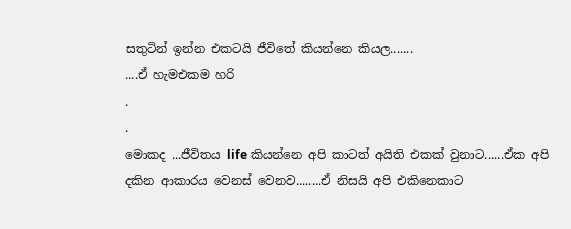සතුටින් ඉන්න එකටයි ජීවිතේ කියන්නෙ කියල.......
....ඒ හැමඑකම හරි
.
.
මොකද ...ජීවිතය life කියන්නෙ අපි කාටත් අයිති එකක් වුනාට......ඒක අපි දකින ආකාරය වෙනස් වෙනව........ඒ නිසයි අපි එකිනෙකාට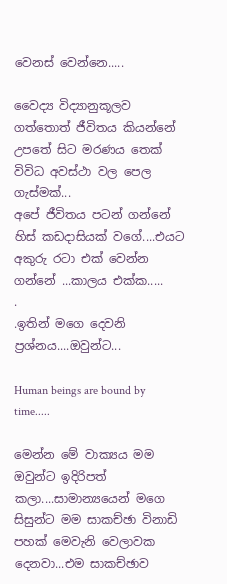වෙනස් වෙන්නෙ.....

වෛද්‍ය විද්‍යානුකූලව ගත්තොත් ජීවිතය කියන්නේ උපතේ සිට මරණය තෙක් විවිධ අවස්ථා වල පෙල ගැස්මක්...
අපේ ජීවිතය පටන් ගන්නේ හිස් කඩදාසියක් වගේ....එයට අකුරු රටා එක් වෙන්න ගන්නේ ...කාලය එක්ක.....
.
.ඉතින් මගෙ දෙවනි ප්‍රශ්නය....ඔවුන්ට...

Human beings are bound by time.....

මෙන්න මේ වාක්‍යය මම ඔවුන්ට ඉදිරිපත් කලා....සාමාන්‍යයෙන් මගෙ සිසුන්ට මම සාකච්ඡා විනාඩි පහක් මෙවැනි වෙලාවක දෙනවා...එම සාකච්ඡාව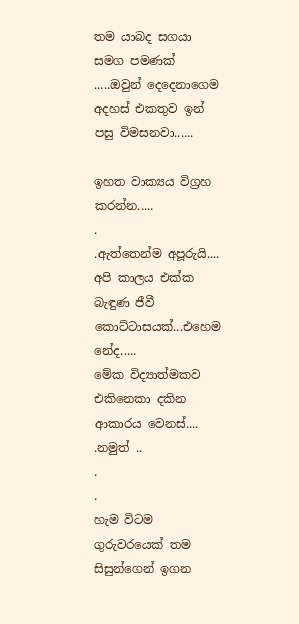තම යාබද සගයා සමග පමණක් .....ඔවුන් දෙදෙනාගෙම අදහස් එකතුව ඉන් පසු විමසනවා......

ඉහත වාක්‍යය විග්‍රහ කරන්න.....
.
.ඇත්තෙන්ම අපූරුයි....
අපි කාලය එක්ක බැඳුණ ජීවී කොට්ටාසයක්...එහෙම නේද.....
මේක විද්‍යාත්මකව එකිනෙකා දකින ආකාරය වෙනස්....
.නමුත් ..
.
.
හැම විටම ගුරුවරයෙක් තම සිසුන්ගෙන් ඉගන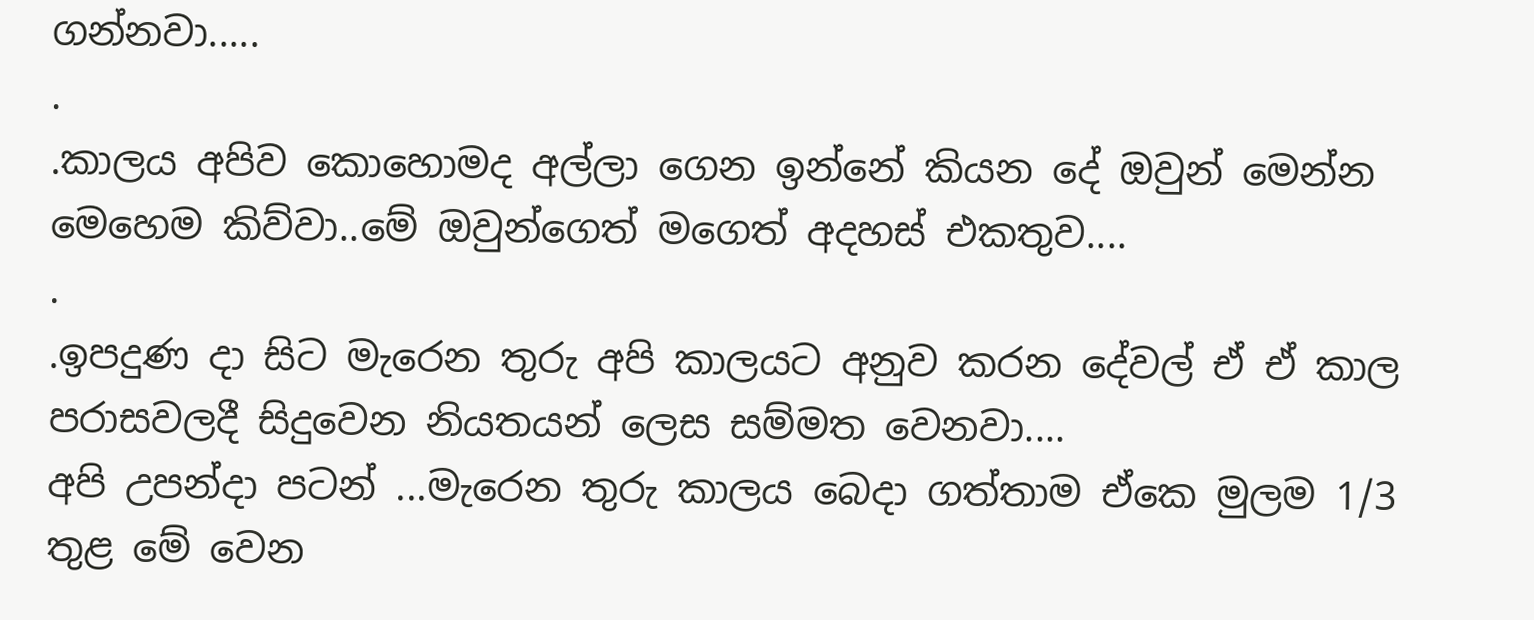ගන්නවා.....
.
.කාලය අපිව කොහොමද අල්ලා ගෙන ඉන්නේ කියන දේ ඔවුන් මෙන්න මෙහෙම කිව්වා..මේ ඔවුන්ගෙත් මගෙත් අදහස් එකතුව....
.
.ඉපදුණ දා සිට මැරෙන තුරු අපි කාලයට අනුව කරන දේවල් ඒ ඒ කාල පරාසවලදී සිදුවෙන නියතයන් ලෙස සම්මත වෙනවා....
අපි උපන්දා පටන් ...මැරෙන තුරු කාලය බෙදා ගත්තාම ඒකෙ මුලම 1/3 තුළ මේ වෙන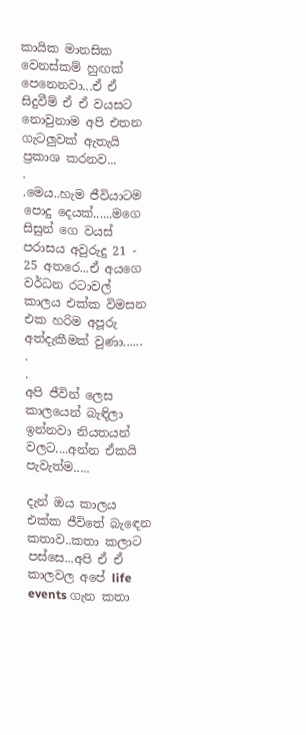කායික මානසික වෙනස්කම් හුඟක් පෙනෙනවා...ඒ ඒ සිදුවීම් ඒ ඒ වයසට නොවුනාම අපි එතන ගැටලුවක් ඇතැයි ප්‍රකාශ කරනව...
.
.මෙය..හැම ජීවියාටම පොදු දෙයක්......මගෙ සිසුන් ගෙ වයස් පරාසය අවුරුදු 21 - 25 අතරෙ...ඒ අයගෙ වර්ධන රටාවල් කාලය එක්ක විමසන එක හරිම අපූරු අත්දැකීමක් වුණා......
.
.
අපි ජීවින් ලෙස කාලයෙන් බැඳිලා ඉන්නවා නියතයන් වලට....අන්න ඒකයි පැවැත්ම.....

දැන් ඔය කාලය එක්ක ජීවිතේ බැඳෙන කතාව..කතා කලාට පස්සෙ...අපි ඒ ඒ කාලවල අපේ life events ගැන කතා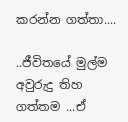කරන්න ගත්තා....

..ජීවිතයේ මුල්ම අවුරුදු තිහ ගත්තම ...ඒ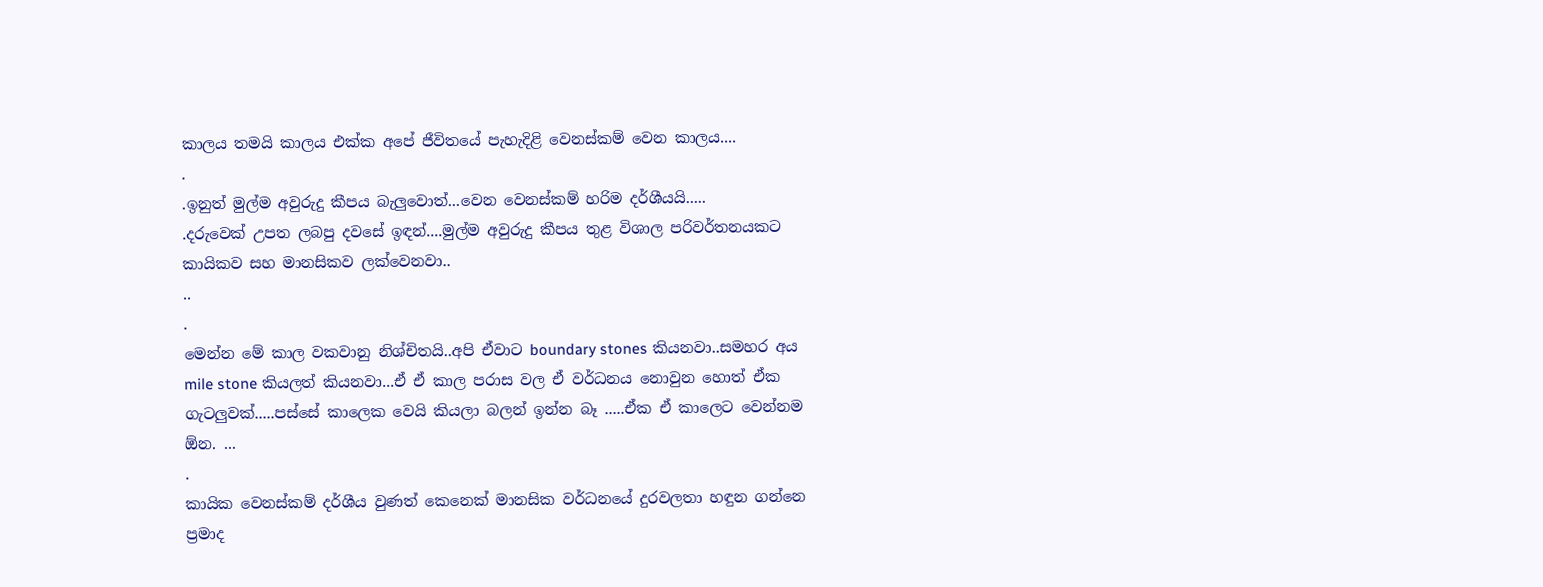කාලය තමයි කාලය එක්ක අපේ ජීවිතයේ පැහැදිළි වෙනස්කම් වෙන කාලය....
.
.ඉනුත් මුල්ම අවුරුදු කීපය බැලුවොත්...වෙන වෙනස්කම් හරිම දර්ශීයයි.....
.දරුවෙක් උපත ලබපු දවසේ ඉඳන්....මුල්ම අවුරුදු කීපය තුළ විශාල පරිවර්තනයකට කායිකව සහ මානසිකව ලක්වෙනවා..
..
.
මෙන්න මේ කාල වකවානු නිශ්චිතයි..අපි ඒවාට boundary stones කියනවා..සමහර අය mile stone කියලත් කියනවා...ඒ ඒ කාල පරාස වල ඒ වර්ධනය නොවුන හොත් ඒක ගැටලුවක්.....පස්සේ කාලෙක වෙයි කියලා බලන් ඉන්න බෑ .....ඒක ඒ කාලෙට වෙන්නම ඕන. ...
.
කායික වෙනස්කම් දර්ශීය වුණත් කෙනෙක් මානසික වර්ධනයේ දුරවලතා හඳුන ගන්නෙ ප්‍රමාද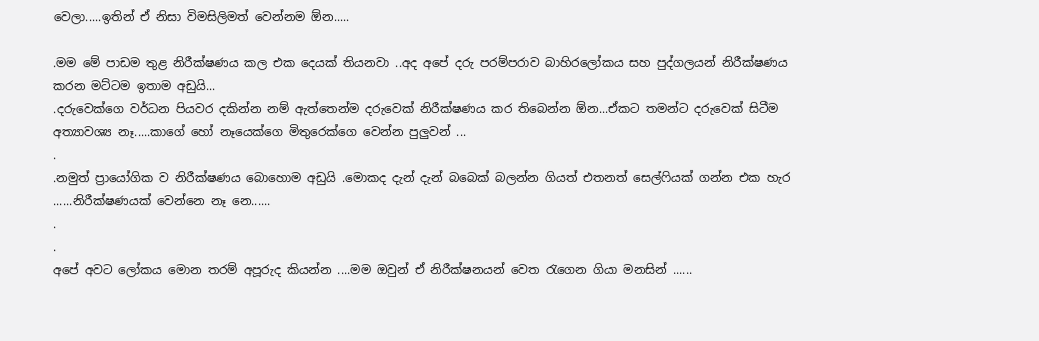වෙලා.....ඉතින් ඒ නිසා විමසිලිමත් වෙන්නම ඕන.....

.මම මේ පාඩම තුළ නිරීක්ෂණය කල එක දෙයක් තියනවා ..අද අපේ දරු පරම්පරාව බාහිරලෝකය සහ පුද්ගලයන් නිරීක්ෂණය කරන මට්ටම ඉතාම අඩුයි...
.දරුවෙක්ගෙ වර්ධන පියවර දකින්න නම් ඇත්තෙන්ම දරුවෙක් නිරීක්ෂණය කර තිබෙන්න ඕන...ඒකට තමන්ට දරුවෙක් සිටීම අත්‍යාවශ්‍ය නෑ.....කාගේ හෝ නෑයෙක්ගෙ මිතුරෙක්ගෙ වෙන්න පුලුවන් ...
.
.නමුත් ප්‍රායෝගික ව නිරීක්ෂණය බොහොම අඩුයි .මොකද දැන් දැන් බබෙක් බලන්න ගියත් එතනත් සෙල්ෆියක් ගන්න එක හැර ......නිරීක්ෂණයක් වෙන්නෙ නෑ නෙ......
.
.
අපේ අවට ලෝකය මොන තරම් අපූරුද කියන්න ....මම ඔවුන් ඒ නිරීක්ෂනයන් වෙත රැගෙන ගියා මනසින් ......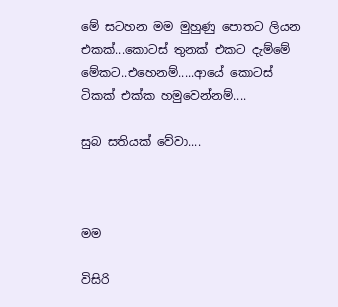මේ සටහන මම මුහුණු පොතට ලියන එකක්...කොටස් තුනක් එකට දැම්මේ මේකට..එහෙනම්.....ආයේ කොටස් ටිකක් එක්ක හමුවෙන්නම්....

සුබ සතියක් වේවා....



මම

විසිරි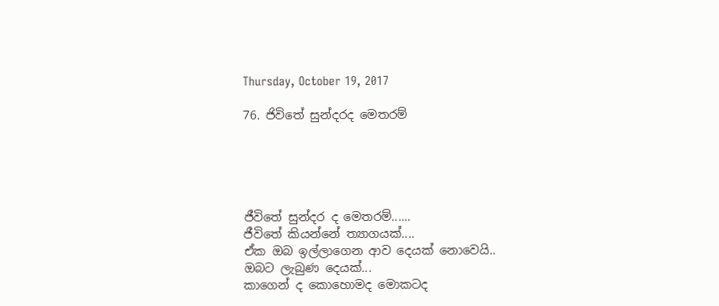Thursday, October 19, 2017

76. ජිවිතේ සුන්දරද මෙතරම්





ජීවිතේ සුන්දර ද මෙතරම්......
ජීවිතේ කියන්නේ ත්‍යාගයක්....
ඒක ඔබ ඉල්ලාගෙන ආව දෙයක් නොවෙයි..
ඔබට ලැබුණ දෙයක්...
කාගෙන් ද කොහොමද මොකටද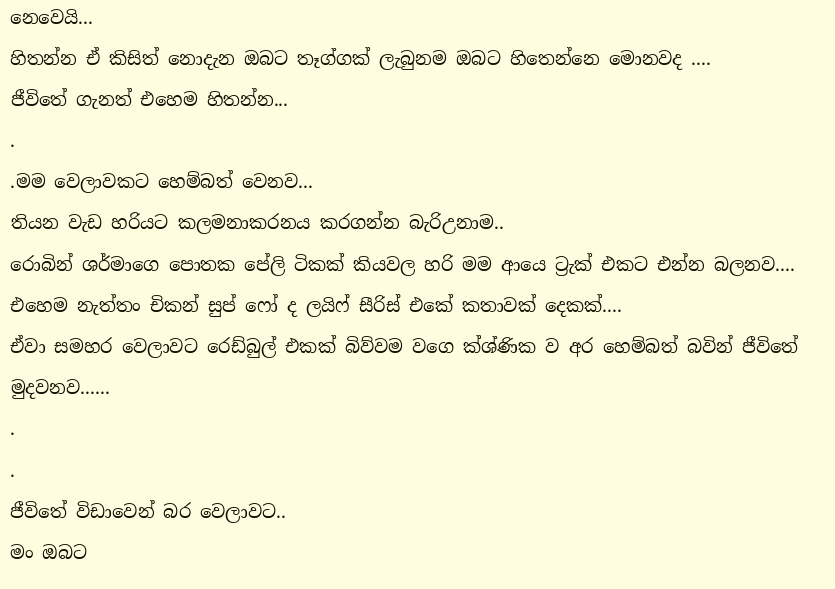නෙවෙයි...
හිතන්න ඒ කිසිත් නොදැන ඔබට තෑග්ගක් ලැබුනම ඔබට හිතෙන්නෙ මොනවද ....
ජීවිතේ ගැනත් එහෙම හිතන්න...
.
.මම වෙලාවකට හෙම්බත් වෙනව...
තියන වැඩ හරියට කලමනාකරනය කරගන්න බැරිඋනාම..
රොබින් ශර්මාගෙ පොතක පේලි ටිකක් කියවල හරි මම ආයෙ ට්‍රැක් එකට එන්න බලනව....
එහෙම නැත්තං චිකන් සුප් ෆෝ ද ලයිෆ් සීරිස් එකේ කතාවක් දෙකක්....
ඒවා සමහර වෙලාවට රෙඩ්බුල් එකක් බිව්වම වගෙ ක්ශ්ණික ව අර හෙම්බත් බවින් ජීවිතේ මුදවනව......
.
.
ජීවිතේ විඩාවෙන් බර වෙලාවට..
මං ඔබට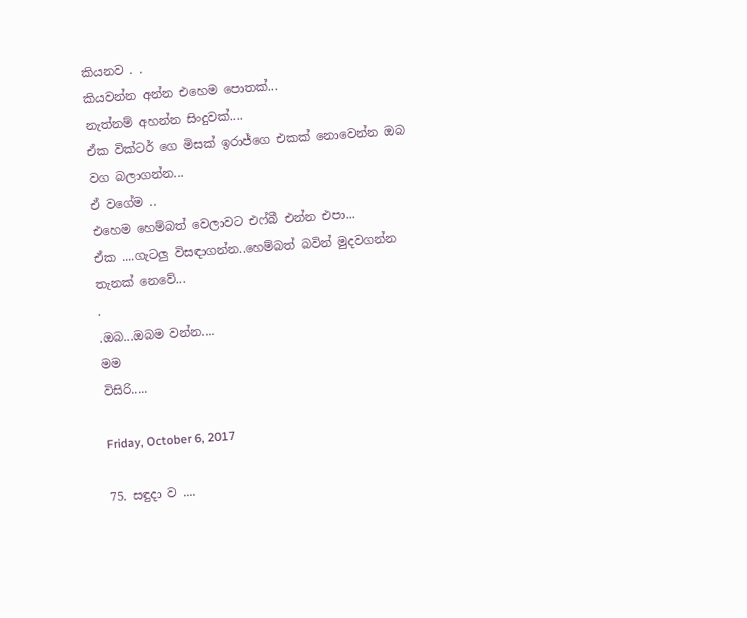කියනව . .
කියවන්න අන්න එහෙම පොතක්...
නැත්නම් අහන්න සිංදුවක්....
ඒක වික්ටර් ගෙ මිසක් ඉරාජ්ගෙ එකක් නොවෙන්න ඔබ වග බලාගන්න...
ඒ වගේම ..
එහෙම හෙම්බත් වෙලාවට එෆ්බී එන්න එපා...
ඒක ....ගැටලු විසඳාගන්න..හෙම්බත් බවින් මුදවගන්න තැනක් නෙවේ...
.
.ඔබ...ඔබම වන්න....
මම
විසිරි.....

Friday, October 6, 2017

75. සඳුදා ව ....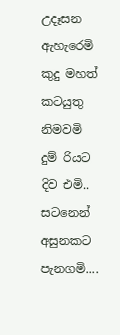උදෑසන ඇහැරෙමි
කුදු මහත් කටයුතු නිමවමි
දුම් රියට දිව එමි..
සටනෙන් අසුනකට පැනගමි....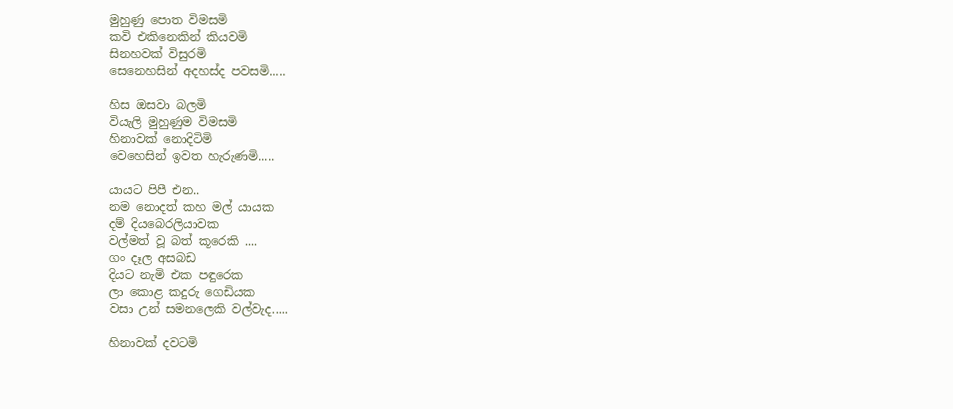මුහුණු පොත විමසමි
කවි එකිනෙකින් කියවමි
සිනහවක් විසුරමි
සෙනෙහසින් අදහස්ද පවසමි.....

හිස ඔසවා බලමි
වියැලි මුහුණුම විමසමි
හිනාවක් නොදිටිමි
වෙහෙසින් ඉවත හැරුණමි.....

යායට පිපී එන..
නම නොදත් කහ මල් යායක
දම් දියබෙරලියාවක
වල්මත් වූ බත් කූරෙකි ....
ගං දෑල අසබඩ
දියට නැමි එක පඳුරෙක
ලා කොළ කදුරු ගෙඩියක
වසා උන් සමනලෙකි වල්වැද.....

හිනාවක් දවටමි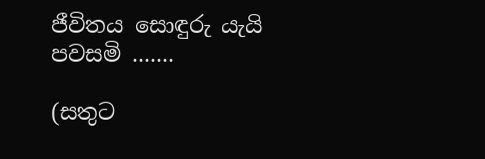ජීවිතය සොඳුරු යැයි පවසමි .......

(සතුට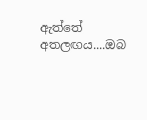ඇත්තේ අතලඟය....ඔබ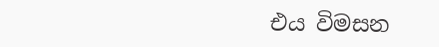එය විමසන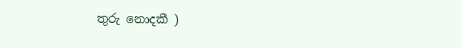තුරු නොදකී )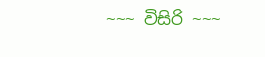~~~ විසිරි ~~~